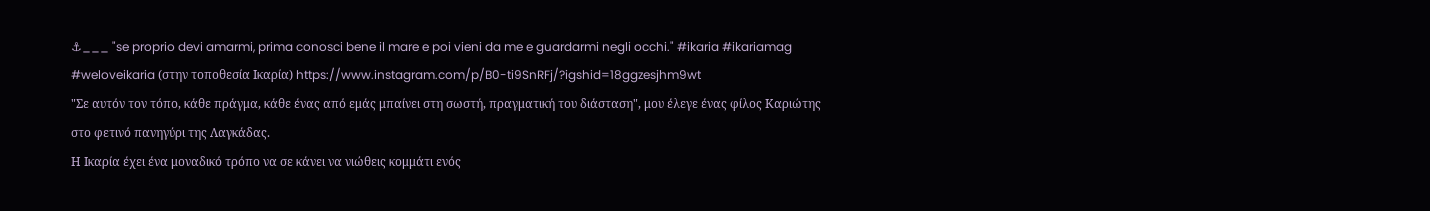⚓___ "se proprio devi amarmi, prima conosci bene il mare e poi vieni da me e guardarmi negli occhi." #ikaria #ikariamag #weloveikaria (στην τοποθεσία Ικαρία) https://www.instagram.com/p/B0-ti9SnRFj/?igshid=18ggzesjhm9wt
"Σε αυτόν τον τόπο, κάθε πράγμα, κάθε ένας από εμάς μπαίνει στη σωστή, πραγματική του διάσταση", μου έλεγε ένας φίλος Καριώτης στο φετινό πανηγύρι της Λαγκάδας.
Η Ικαρία έχει ένα μοναδικό τρόπο να σε κάνει να νιώθεις κομμάτι ενός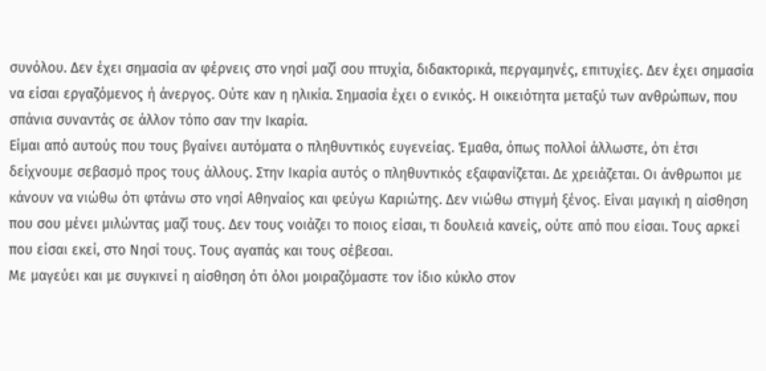συνόλου. Δεν έχει σημασία αν φέρνεις στο νησί μαζί σου πτυχία, διδακτορικά, περγαμηνές, επιτυχίες. Δεν έχει σημασία να είσαι εργαζόμενος ή άνεργος. Ούτε καν η ηλικία. Σημασία έχει ο ενικός. Η οικειότητα μεταξύ των ανθρώπων, που σπάνια συναντάς σε άλλον τόπο σαν την Ικαρία.
Είμαι από αυτούς που τους βγαίνει αυτόματα ο πληθυντικός ευγενείας. Έμαθα, όπως πολλοί άλλωστε, ότι έτσι δείχνουμε σεβασμό προς τους άλλους. Στην Ικαρία αυτός ο πληθυντικός εξαφανίζεται. Δε χρειάζεται. Οι άνθρωποι με κάνουν να νιώθω ότι φτάνω στο νησί Αθηναίος και φεύγω Καριώτης. Δεν νιώθω στιγμή ξένος. Είναι μαγική η αίσθηση που σου μένει μιλώντας μαζί τους. Δεν τους νοιάζει το ποιος είσαι, τι δουλειά κανείς, ούτε από που είσαι. Τους αρκεί που είσαι εκεί, στο Νησί τους. Τους αγαπάς και τους σέβεσαι.
Με μαγεύει και με συγκινεί η αίσθηση ότι όλοι μοιραζόμαστε τον ίδιο κύκλο στον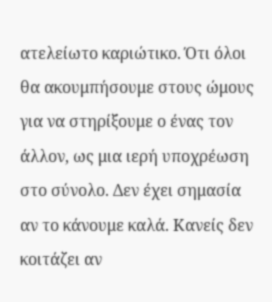ατελείωτο καριώτικο. Ότι όλοι θα ακουμπήσουμε στους ώμους για να στηρίξουμε ο ένας τον άλλον, ως μια ιερή υποχρέωση στο σύνολο. Δεν έχει σημασία αν το κάνουμε καλά. Κανείς δεν κοιτάζει αν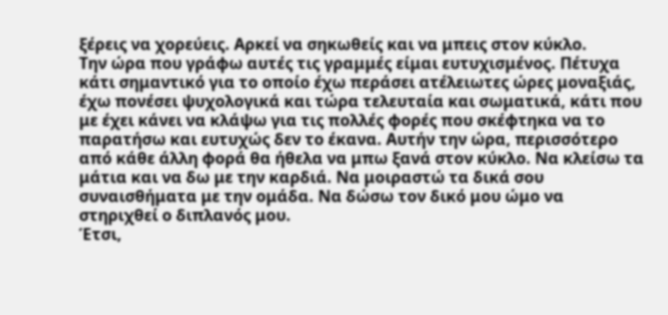ξέρεις να χορεύεις. Αρκεί να σηκωθείς και να μπεις στον κύκλο.
Την ώρα που γράφω αυτές τις γραμμές είμαι ευτυχισμένος. Πέτυχα κάτι σημαντικό για το οποίο έχω περάσει ατέλειωτες ώρες μοναξιάς, έχω πονέσει ψυχολογικά και τώρα τελευταία και σωματικά, κάτι που με έχει κάνει να κλάψω για τις πολλές φορές που σκέφτηκα να το παρατήσω και ευτυχώς δεν το έκανα. Αυτήν την ώρα, περισσότερο από κάθε άλλη φορά θα ήθελα να μπω ξανά στον κύκλο. Να κλείσω τα μάτια και να δω με την καρδιά. Να μοιραστώ τα δικά σου συναισθήματα με την ομάδα. Να δώσω τον δικό μου ώμο να στηριχθεί ο διπλανός μου.
Έτσι,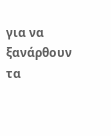για να ξανάρθουν τα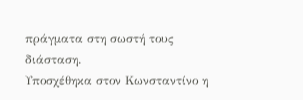πράγματα στη σωστή τους διάσταση.
Υποσχέθηκα στον Κωνσταντίνο η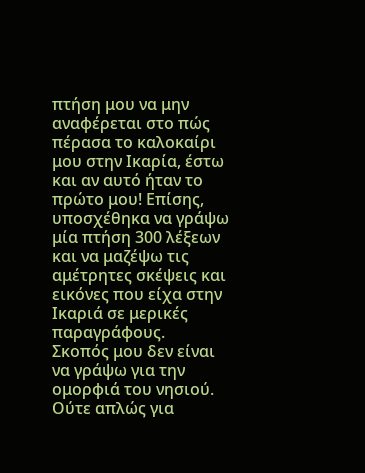πτήση μου να μην αναφέρεται στο πώς πέρασα το καλοκαίρι μου στην Ικαρία, έστω και αν αυτό ήταν το πρώτο μου! Επίσης, υποσχέθηκα να γράψω μία πτήση 300 λέξεων και να μαζέψω τις αμέτρητες σκέψεις και εικόνες που είχα στην Ικαριά σε μερικές παραγράφους.
Σκοπός μου δεν είναι να γράψω για την ομορφιά του νησιού. Ούτε απλώς για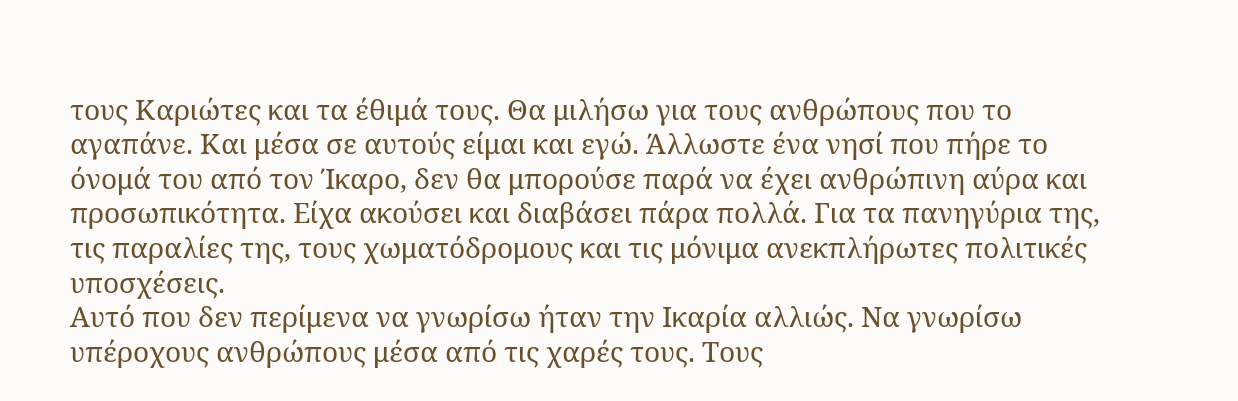τους Καριώτες και τα έθιμά τους. Θα μιλήσω για τους ανθρώπους που το αγαπάνε. Και μέσα σε αυτούς είμαι και εγώ. Άλλωστε ένα νησί που πήρε το όνομά του από τον Ίκαρο, δεν θα μπορούσε παρά να έχει ανθρώπινη αύρα και προσωπικότητα. Είχα ακούσει και διαβάσει πάρα πολλά. Για τα πανηγύρια της, τις παραλίες της, τους χωματόδρομους και τις μόνιμα ανεκπλήρωτες πολιτικές υποσχέσεις.
Αυτό που δεν περίμενα να γνωρίσω ήταν την Ικαρία αλλιώς. Να γνωρίσω υπέροχους ανθρώπους μέσα από τις χαρές τους. Τους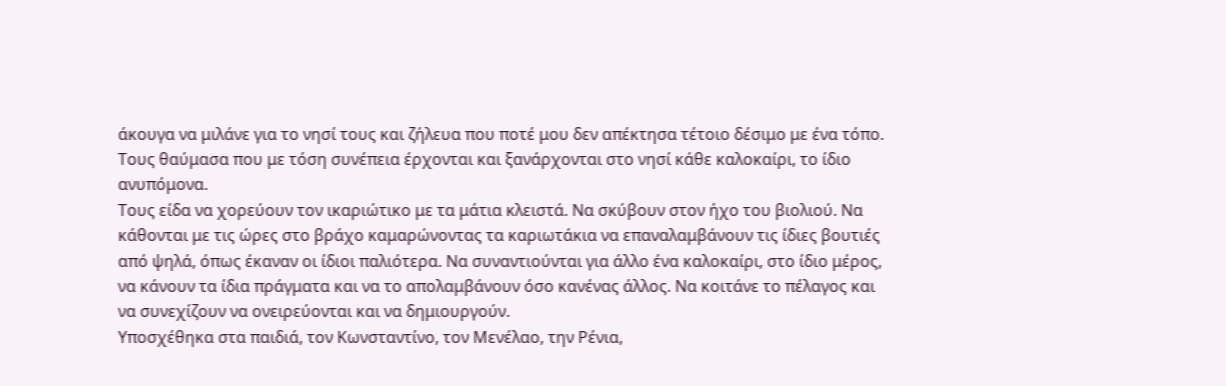άκουγα να μιλάνε για το νησί τους και ζήλευα που ποτέ μου δεν απέκτησα τέτοιο δέσιμο με ένα τόπο. Τους θαύμασα που με τόση συνέπεια έρχονται και ξανάρχονται στο νησί κάθε καλοκαίρι, το ίδιο ανυπόμονα.
Τους είδα να χορεύουν τον ικαριώτικο με τα μάτια κλειστά. Να σκύβουν στον ήχο του βιολιού. Να κάθονται με τις ώρες στο βράχο καμαρώνοντας τα καριωτάκια να επαναλαμβάνουν τις ίδιες βουτιές από ψηλά, όπως έκαναν οι ίδιοι παλιότερα. Να συναντιούνται για άλλο ένα καλοκαίρι, στο ίδιο μέρος, να κάνουν τα ίδια πράγματα και να το απολαμβάνουν όσο κανένας άλλος. Να κοιτάνε το πέλαγος και να συνεχίζουν να ονειρεύονται και να δημιουργούν.
Υποσχέθηκα στα παιδιά, τον Κωνσταντίνο, τον Μενέλαο, την Ρένια,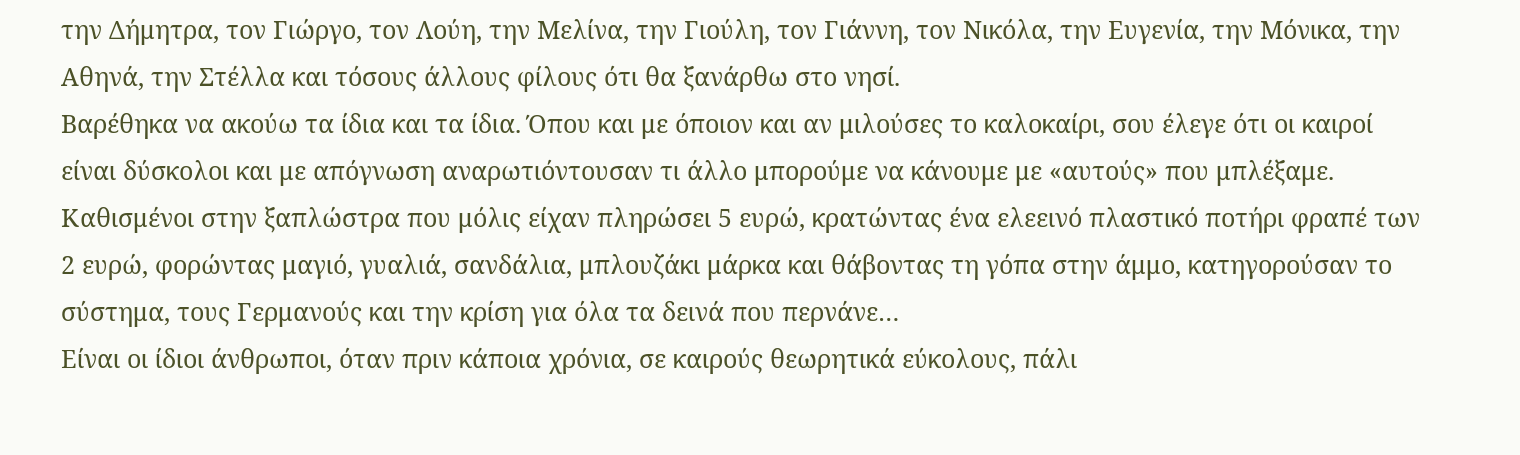την Δήμητρα, τον Γιώργο, τον Λούη, την Μελίνα, την Γιούλη, τον Γιάννη, τον Νικόλα, την Ευγενία, την Μόνικα, την Αθηνά, την Στέλλα και τόσους άλλους φίλους ότι θα ξανάρθω στο νησί.
Βαρέθηκα να ακούω τα ίδια και τα ίδια. Όπου και με όποιον και αν μιλούσες το καλοκαίρι, σου έλεγε ότι οι καιροί είναι δύσκολοι και με απόγνωση αναρωτιόντουσαν τι άλλο μπορούμε να κάνουμε με «αυτούς» που μπλέξαμε. Καθισμένοι στην ξαπλώστρα που μόλις είχαν πληρώσει 5 ευρώ, κρατώντας ένα ελεεινό πλαστικό ποτήρι φραπέ των 2 ευρώ, φορώντας μαγιό, γυαλιά, σανδάλια, μπλουζάκι μάρκα και θάβοντας τη γόπα στην άμμο, κατηγορούσαν το σύστημα, τους Γερμανούς και την κρίση για όλα τα δεινά που περνάνε…
Είναι οι ίδιοι άνθρωποι, όταν πριν κάποια χρόνια, σε καιρούς θεωρητικά εύκολους, πάλι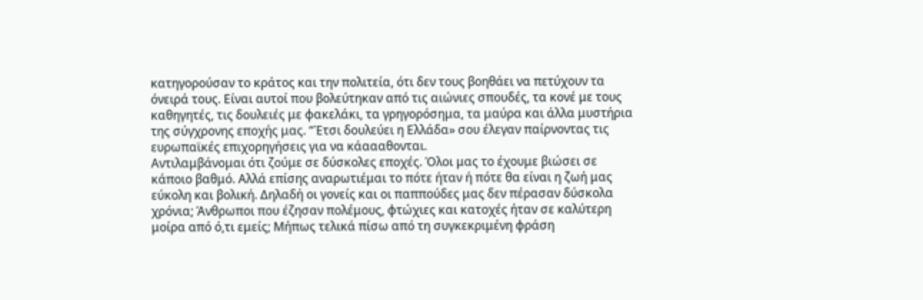κατηγορούσαν το κράτος και την πολιτεία, ότι δεν τους βοηθάει να πετύχουν τα όνειρά τους. Είναι αυτοί που βολεύτηκαν από τις αιώνιες σπουδές, τα κονέ με τους καθηγητές, τις δουλειές με φακελάκι, τα γρηγορόσημα, τα μαύρα και άλλα μυστήρια της σύγχρονης εποχής μας. “Έτσι δουλεύει η Ελλάδα» σου έλεγαν παίρνοντας τις ευρωπαϊκές επιχορηγήσεις για να κάαααθονται.
Αντιλαμβάνομαι ότι ζούμε σε δύσκολες εποχές. Όλοι μας το έχουμε βιώσει σε κάποιο βαθμό. Αλλά επίσης αναρωτιέμαι το πότε ήταν ή πότε θα είναι η ζωή μας εύκολη και βολική. Δηλαδή οι γονείς και οι παππούδες μας δεν πέρασαν δύσκολα χρόνια; Άνθρωποι που έζησαν πολέμους, φτώχιες και κατοχές ήταν σε καλύτερη μοίρα από ό,τι εμείς; Μήπως τελικά πίσω από τη συγκεκριμένη φράση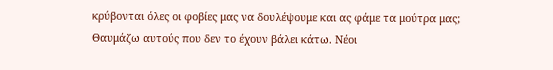κρύβονται όλες οι φοβίες μας να δουλέψουμε και ας φάμε τα μούτρα μας;
Θαυμάζω αυτούς που δεν το έχουν βάλει κάτω. Νέοι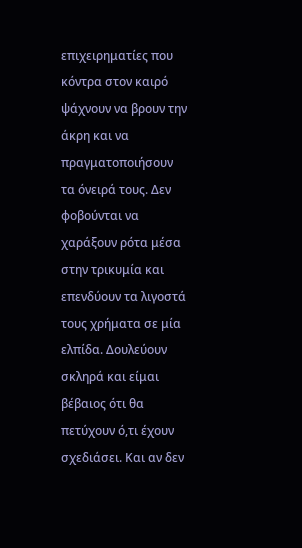επιχειρηματίες που κόντρα στον καιρό ψάχνουν να βρουν την άκρη και να πραγματοποιήσουν τα όνειρά τους. Δεν φοβούνται να χαράξουν ρότα μέσα στην τρικυμία και επενδύουν τα λιγοστά τους χρήματα σε μία ελπίδα. Δουλεύουν σκληρά και είμαι βέβαιος ότι θα πετύχουν ό,τι έχουν σχεδιάσει. Και αν δεν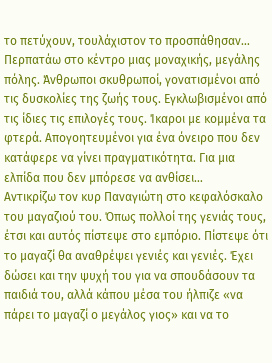το πετύχουν, τουλάχιστον το προσπάθησαν…
Περπατάω στο κέντρο μιας μοναχικής, μεγάλης πόλης. Άνθρωποι σκυθρωποί, γονατισμένοι από τις δυσκολίες της ζωής τους. Εγκλωβισμένοι από τις ίδιες τις επιλογές τους. Ίκαροι με κομμένα τα φτερά. Απογοητευμένοι για ένα όνειρο που δεν κατάφερε να γίνει πραγματικότητα. Για μια ελπίδα που δεν μπόρεσε να ανθίσει…
Αντικρίζω τον κυρ Παναγιώτη στο κεφαλόσκαλο του μαγαζιού του. Όπως πολλοί της γενιάς τους, έτσι και αυτός πίστεψε στο εμπόριο. Πίστεψε ότι το μαγαζί θα αναθρέψει γενιές και γενιές. Έχει δώσει και την ψυχή του για να σπουδάσουν τα παιδιά του, αλλά κάπου μέσα του ήλπιζε «να πάρει το μαγαζί ο μεγάλος γιος» και να το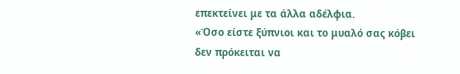επεκτείνει με τα άλλα αδέλφια.
«Όσο είστε ξύπνιοι και το μυαλό σας κόβει δεν πρόκειται να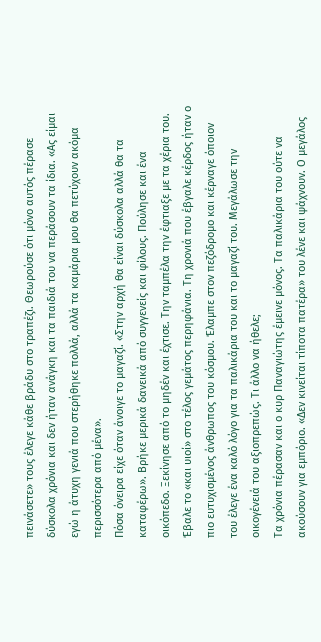πεινάσετε» τους έλεγε κάθε βράδυ στο τραπέζι. Θεωρούσε ότι μόνο αυτός πέρασε δύσκολα χρόνια και δεν ήταν ανάγκη και τα παιδιά του να περάσουν τα ίδια. «Ας είμαι εγώ η άτυχη γενιά που στερήθηκε πολλά, αλλά τα καμάρια μου θα πετύχουν ακόμα περισσότερα από μένα».
Πόσα όνειρα είχε όταν άνοιγε το μαγαζί. «Στην αρχή θα είναι δύσκολα αλλά θα τα καταφέρω». Βρήκε μερικά δανεικά από συγγενείς και φίλους. Πούλησε και ένα οικόπεδο. Ξεκίνησε από το μηδέν και έχτισε. Την ταμπέλα την έφτιαξε με τα χέρια του. Έβαλε το «και υιοί» στο τέλος γεμάτος περηφάνια. Τη χρονιά που έβγαλε κέρδος ήταν ο πιο ευτυχισμένος άνθρωπος του κόσμου. Έλαμπε στον πεζόδρομο και κέρναγε όποιον του έλεγε ένα καλό λόγο για τα παλικάρια του και το μαγαζί του. Μεγάλωσε την οικογένειά του αξιοπρεπώς. Τι άλλο να ήθελε;
Τα χρόνια πέρασαν και ο κυρ Παναγιώτης έμεινε μόνος. Τα παλικάρια του ούτε να ακούσουν για εμπόριο. «Δεν κινείται τίποτα πατέρα» του λένε και ψάχνουν. Ο μεγάλος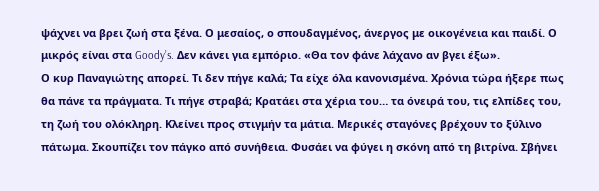ψάχνει να βρει ζωή στα ξένα. Ο μεσαίος, ο σπουδαγμένος, άνεργος με οικογένεια και παιδί. Ο μικρός είναι στα Goody’s. Δεν κάνει για εμπόριο. «Θα τον φάνε λάχανο αν βγει έξω».
Ο κυρ Παναγιώτης απορεί. Τι δεν πήγε καλά; Τα είχε όλα κανονισμένα. Χρόνια τώρα ήξερε πως θα πάνε τα πράγματα. Τι πήγε στραβά; Κρατάει στα χέρια του… τα όνειρά του, τις ελπίδες του, τη ζωή του ολόκληρη. Κλείνει προς στιγμήν τα μάτια. Μερικές σταγόνες βρέχουν το ξύλινο πάτωμα. Σκουπίζει τον πάγκο από συνήθεια. Φυσάει να φύγει η σκόνη από τη βιτρίνα. Σβήνει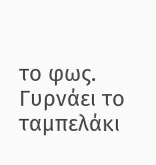το φως. Γυρνάει το ταμπελάκι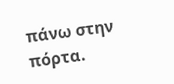πάνω στην πόρτα.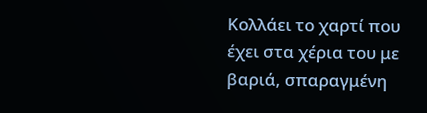Κολλάει το χαρτί που έχει στα χέρια του με βαριά, σπαραγμένη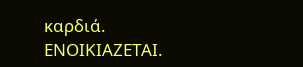καρδιά. ΕΝΟΙΚΙΑΖΕΤΑΙ.